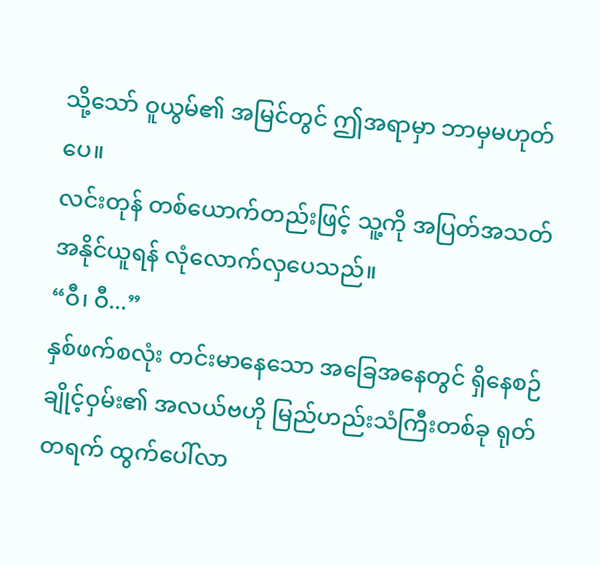သို့သော် ဝူယွမ်၏ အမြင်တွင် ဤအရာမှာ ဘာမှမဟုတ်ပေ။
လင်းတုန် တစ်ယောက်တည်းဖြင့် သူ့ကို အပြတ်အသတ် အနိုင်ယူရန် လုံလောက်လှပေသည်။
“ဝီ၊ ဝီ...”
နှစ်ဖက်စလုံး တင်းမာနေသော အခြေအနေတွင် ရှိနေစဉ် ချိုင့်ဝှမ်း၏ အလယ်ဗဟို မြည်ဟည်းသံကြီးတစ်ခု ရုတ်တရက် ထွက်ပေါ်လာ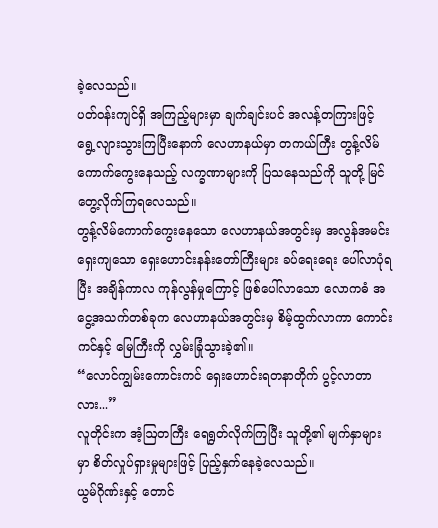ခဲ့လေသည်။
ပတ်ဝန်းကျင်ရှိ အကြည့်များမှာ ချက်ချင်းပင် အလန့်တကြားဖြင့် ရွေ့လျားသွားကြပြီးနောက် လေဟာနယ်မှာ တကယ်ကြီး တွန့်လိမ်ကောက်ကွေးနေသည့် လက္ခဏာများကို ပြသနေသည်ကို သူတို့ မြင်တွေ့လိုက်ကြရလေသည်။
တွန့်လိမ်ကောက်ကွေးနေသော လေဟာနယ်အတွင်းမှ အလွန်အမင်း ရှေးကျသော ရှေးဟောင်းနန်းတော်ကြီးများ ခပ်ရေးရေး ပေါ်လာပုံရပြီး အချိန်ကာလ ကုန်လွန်မှုကြောင့် ဖြစ်ပေါ်လာသော လောကဓံ အငွေ့အသက်တစ်ခုက လေဟာနယ်အတွင်းမှ စိမ့်ထွက်လာကာ ကောင်းကင်နှင့် မြေကြီးကို လွှမ်းခြုံသွားခဲ့၏။
“လောင်ကျွမ်းကောင်းကင် ရှေးဟောင်းရတနာတိုက် ပွင့်လာတာလား...”
လူတိုင်းက အံ့ဩတကြီး ရေရွတ်လိုက်ကြပြီး သူတို့၏ မျက်နှာများမှာ စိတ်လှုပ်ရှားမှုများဖြင့် ပြည့်နှက်နေခဲ့လေသည်။
ယွမ်ဂိုဏ်းနှင့် တောင်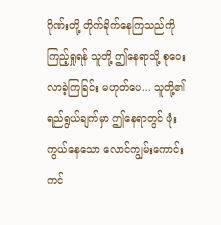ဂိုဏ်းတို့ တိုက်ခိုက်နေကြသည်ကို ကြည့်ရှုရန် သူတို့ ဤနေရာသို့ စုဝေးလာခဲ့ကြခြင်း မဟုတ်ပေ... သူတို့၏ ရည်ရွယ်ချက်မှာ ဤနေရာတွင် ဖုံးကွယ်နေသော လောင်ကျွမ်းကောင်းကင်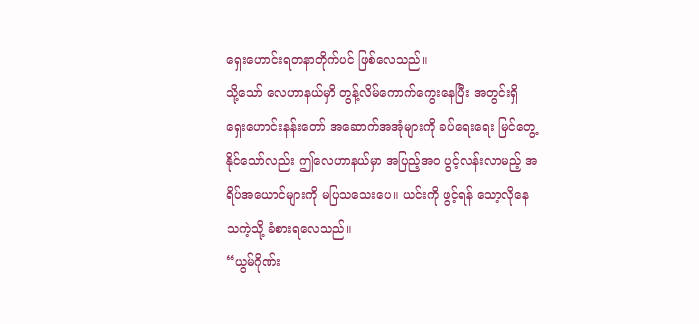ရှေးဟောင်းရတနာတိုက်ပင် ဖြစ်လေသည်။
သို့သော် လေဟာနယ်မှာိ တွန့်လိမ်ကောက်ကွေးနေပြီး အတွင်းရှိ ရှေးဟောင်းနန်းတော် အဆောက်အအုံများကို ခပ်ရေးရေး မြင်တွေ့နိုင်သော်လည်း ဤလေဟာနယ်မှာ အပြည့်အဝ ပွင့်လန်းလာမည့် အရိပ်အယောင်များကို မပြသသေးပေ။ ယင်းကို ဖွင့်ရန် သော့လိုနေသကဲ့သို့ ခံစားရလေသည်။
“ယွမ်ဂိုဏ်း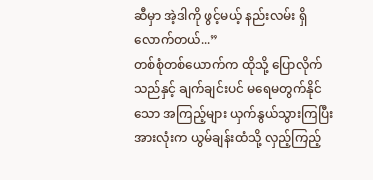ဆီမှာ အဲ့ဒါကို ဖွင့်မယ့် နည်းလမ်း ရှိလောက်တယ်...”
တစ်စုံတစ်ယောက်က ထိုသို့ ပြောလိုက်သည်နှင့် ချက်ချင်းပင် မရေမတွက်နိုင်သော အကြည့်များ ယှက်နွယ်သွားကြပြီး အားလုံးက ယွမ်ချန်းထံသို့ လှည့်ကြည့်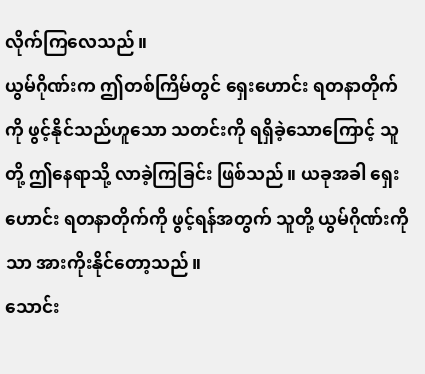လိုက်ကြလေသည်။
ယွမ်ဂိုဏ်းက ဤတစ်ကြိမ်တွင် ရှေးဟောင်း ရတနာတိုက်ကို ဖွင့်နိုင်သည်ဟူသော သတင်းကို ရရှိခဲ့သောကြောင့် သူတို့ ဤနေရာသို့ လာခဲ့ကြခြင်း ဖြစ်သည်။ ယခုအခါ ရှေးဟောင်း ရတနာတိုက်ကို ဖွင့်ရန်အတွက် သူတို့ ယွမ်ဂိုဏ်းကိုသာ အားကိုးနိုင်တော့သည်။
သောင်း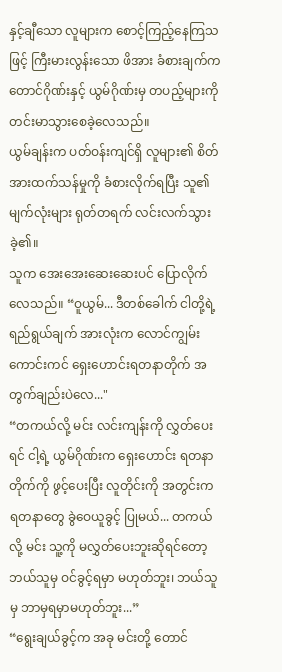နှင့်ချီသော လူများက စောင့်ကြည့်နေကြသဖြင့် ကြီးမားလွန်းသော ဖိအား ခံစားချက်က တောင်ဂိုဏ်းနှင့် ယွမ်ဂိုဏ်းမှ တပည့်များကို တင်းမာသွားစေခဲ့လေသည်။
ယွမ်ချန်းက ပတ်ဝန်းကျင်ရှိ လူများ၏ စိတ်အားထက်သန်မှုကို ခံစားလိုက်ရပြီး သူ၏ မျက်လုံးများ ရုတ်တရက် လင်းလက်သွားခဲ့၏။
သူက အေးအေးဆေးဆေးပင် ပြောလိုက်လေသည်။ “ဝူယွမ်... ဒီတစ်ခေါက် ငါတို့ရဲ့ ရည်ရွယ်ချက် အားလုံးက လောင်ကျွမ်းကောင်းကင် ရှေးဟောင်းရတနာတိုက် အတွက်ချည်းပဲလေ..."
“တကယ်လို့ မင်း လင်းကျန်းကို လွှတ်ပေးရင် ငါ့ရဲ့ ယွမ်ဂိုဏ်းက ရှေးဟောင်း ရတနာတိုက်ကို ဖွင့်ပေးပြီး လူတိုင်းကို အတွင်းက ရတနာတွေ ခွဲဝေယူခွင့် ပြုမယ်... တကယ်လို့ မင်း သူ့ကို မလွှတ်ပေးဘူးဆိုရင်တော့ ဘယ်သူမှ ဝင်ခွင့်ရမှာ မဟုတ်ဘူး၊ ဘယ်သူမှ ဘာမှရမှာမဟုတ်ဘူး...”
“ရွေးချယ်ခွင့်က အခု မင်းတို့ တောင်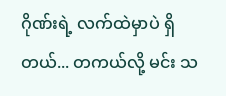ဂိုဏ်းရဲ့ လက်ထဲမှာပဲ ရှိတယ်... တကယ်လို့ မင်း သ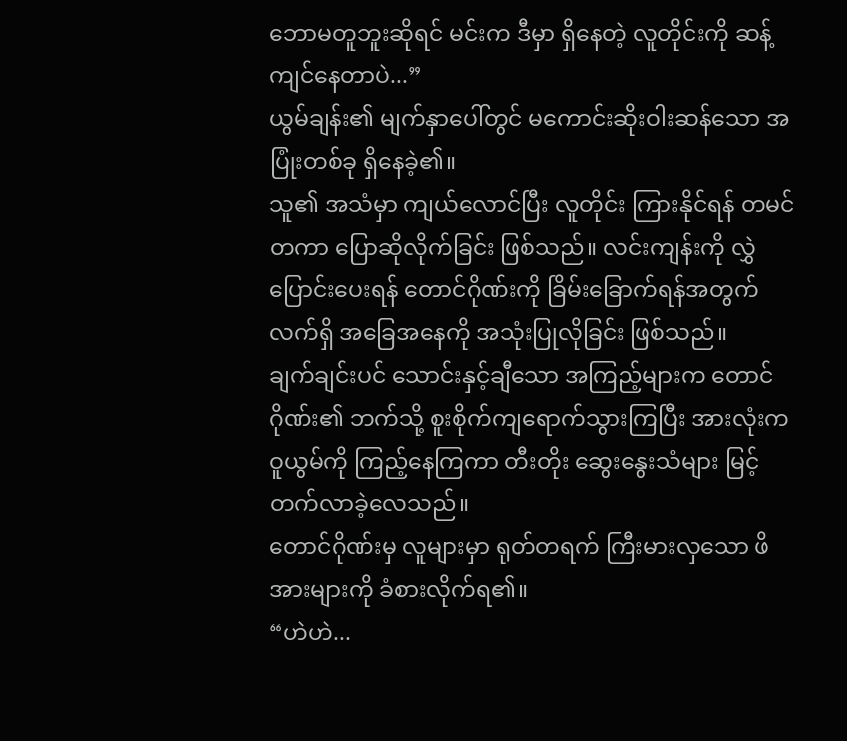ဘောမတူဘူးဆိုရင် မင်းက ဒီမှာ ရှိနေတဲ့ လူတိုင်းကို ဆန့်ကျင်နေတာပဲ...”
ယွမ်ချန်း၏ မျက်နှာပေါ်တွင် မကောင်းဆိုးဝါးဆန်သော အပြုံးတစ်ခု ရှိနေခဲ့၏။
သူ၏ အသံမှာ ကျယ်လောင်ပြီး လူတိုင်း ကြားနိုင်ရန် တမင်တကာ ပြောဆိုလိုက်ခြင်း ဖြစ်သည်။ လင်းကျန်းကို လွှဲပြောင်းပေးရန် တောင်ဂိုဏ်းကို ခြိမ်းခြောက်ရန်အတွက် လက်ရှိ အခြေအနေကို အသုံးပြုလိုခြင်း ဖြစ်သည်။
ချက်ချင်းပင် သောင်းနှင့်ချီသော အကြည့်များက တောင်ဂိုဏ်း၏ ဘက်သို့ စူးစိုက်ကျရောက်သွားကြပြီး အားလုံးက ဝူယွမ်ကို ကြည့်နေကြကာ တီးတိုး ဆွေးနွေးသံများ မြင့်တက်လာခဲ့လေသည်။
တောင်ဂိုဏ်းမှ လူများမှာ ရုတ်တရက် ကြီးမားလှသော ဖိအားများကို ခံစားလိုက်ရ၏။
“ဟဲဟဲ...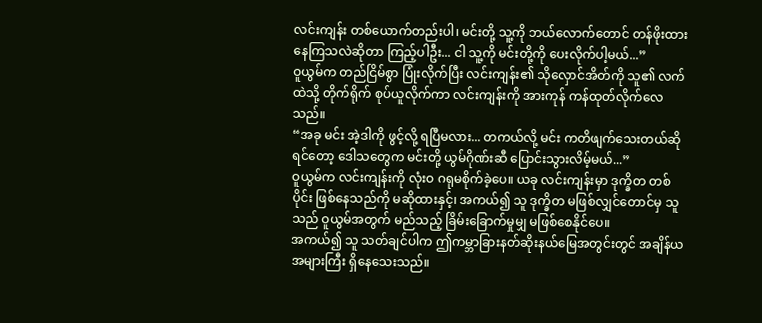လင်းကျန်း တစ်ယောက်တည်းပါ၊ မင်းတို့ သူ့ကို ဘယ်လောက်တောင် တန်ဖိုးထားနေကြသလဲဆိုတာ ကြည့်ပါဦး... ငါ သူ့ကို မင်းတို့ကို ပေးလိုက်ပါ့မယ်...”
ဝူယွမ်က တည်ငြိမ်စွာ ပြုံးလိုက်ပြီး လင်းကျန်း၏ သိုလှောင်အိတ်ကို သူ၏ လက်ထဲသို့ တိုက်ရိုက် စုပ်ယူလိုက်ကာ လင်းကျန်းကို အားကုန် ကန်ထုတ်လိုက်လေသည်။
“အခု မင်း အဲ့ဒါကို ဖွင့်လို့ ရပြီမလား... တကယ်လို့ မင်း ကတိဖျက်သေးတယ်ဆိုရင်တော့ ဒေါသတွေက မင်းတို့ ယွမ်ဂိုဏ်းဆီ ပြောင်းသွားလိမ့်မယ်...”
ဝူယွမ်က လင်းကျန်းကို လုံးဝ ဂရုမစိုက်ခဲ့ပေ။ ယခု လင်းကျန်းမှာ ဒုက္ခိတ တစ်ပိုင်း ဖြစ်နေသည်ကို မဆိုထားနှင့်၊ အကယ်၍ သူ ဒုက္ခိတ မဖြစ်လျှင်တောင်မှ သူသည် ဝူယွမ်အတွက် မည်သည့် ခြိမ်းခြောက်မှုမျှ မဖြစ်စေနိုင်ပေ။
အကယ်၍ သူ သတ်ချင်ပါက ဤကမ္ဘာခြားနတ်ဆိုးနယ်မြေအတွင်းတွင် အချိန်ယအများကြီး ရှိနေသေးသည်။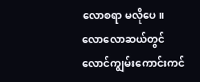လောစရာ မလိုပေ။
လောလောဆယ်တွင် လောင်ကျွမ်းကောင်းကင်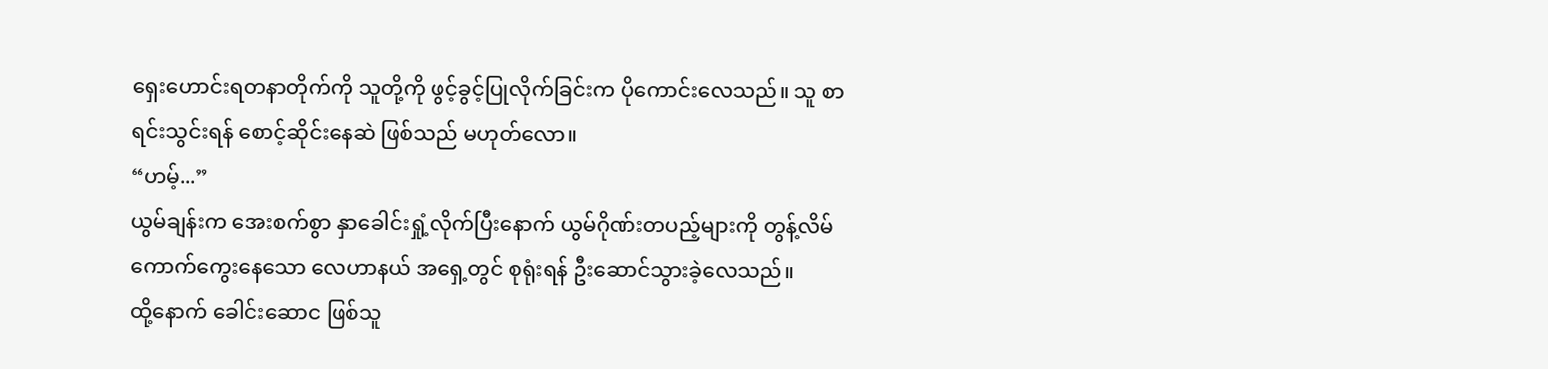ရှေးဟောင်းရတနာတိုက်ကို သူတို့ကို ဖွင့်ခွင့်ပြုလိုက်ခြင်းက ပိုကောင်းလေသည်။ သူ စာရင်းသွင်းရန် စောင့်ဆိုင်းနေဆဲ ဖြစ်သည် မဟုတ်လော။
“ဟမ့်...”
ယွမ်ချန်းက အေးစက်စွာ နှာခေါင်းရှုံ့လိုက်ပြီးနောက် ယွမ်ဂိုဏ်းတပည့်များကို တွန့်လိမ်ကောက်ကွေးနေသော လေဟာနယ် အရှေ့တွင် စုရုံးရန် ဦးဆောင်သွားခဲ့လေသည်။
ထို့နောက် ခေါင်းဆောင ဖြစ်သူ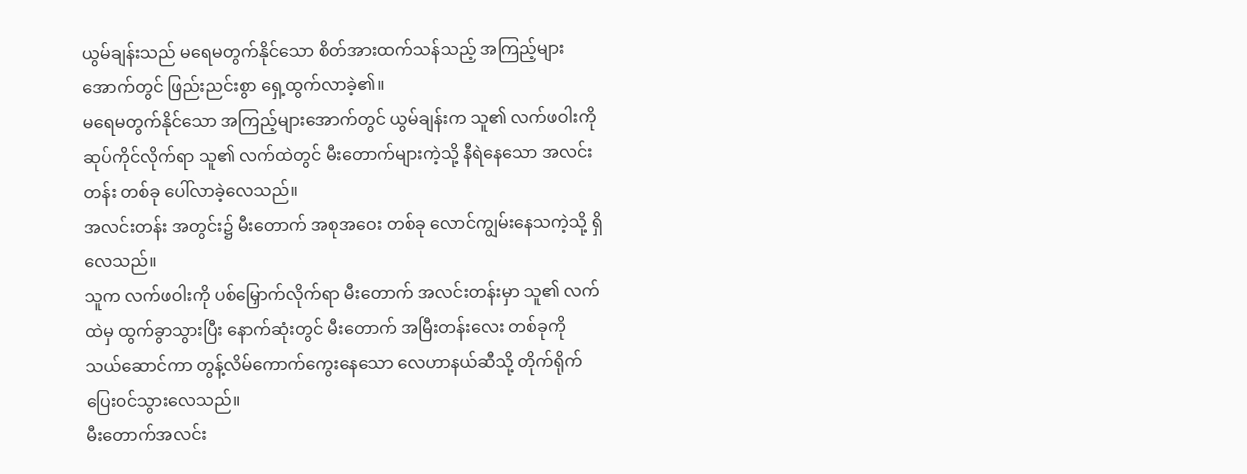ယွမ်ချန်းသည် မရေမတွက်နိုင်သော စိတ်အားထက်သန်သည့် အကြည့်များအောက်တွင် ဖြည်းညင်းစွာ ရှေ့ထွက်လာခဲ့၏။
မရေမတွက်နိုင်သော အကြည့်များအောက်တွင် ယွမ်ချန်းက သူ၏ လက်ဖဝါးကို ဆုပ်ကိုင်လိုက်ရာ သူ၏ လက်ထဲတွင် မီးတောက်များကဲ့သို့ နီရဲနေသော အလင်းတန်း တစ်ခု ပေါ်လာခဲ့လေသည်။
အလင်းတန်း အတွင်း၌ မီးတောက် အစုအဝေး တစ်ခု လောင်ကျွမ်းနေသကဲ့သို့ ရှိလေသည်။
သူက လက်ဖဝါးကို ပစ်မြှောက်လိုက်ရာ မီးတောက် အလင်းတန်းမှာ သူ၏ လက်ထဲမှ ထွက်ခွာသွားပြီး နောက်ဆုံးတွင် မီးတောက် အမြီးတန်းလေး တစ်ခုကို သယ်ဆောင်ကာ တွန့်လိမ်ကောက်ကွေးနေသော လေဟာနယ်ဆီသို့ တိုက်ရိုက် ပြေး၀င်သွားလေသည်။
မီးတောက်အလင်း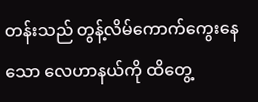တန်းသည် တွန့်လိမ်ကောက်ကွေးနေသော လေဟာနယ်ကို ထိတွေ့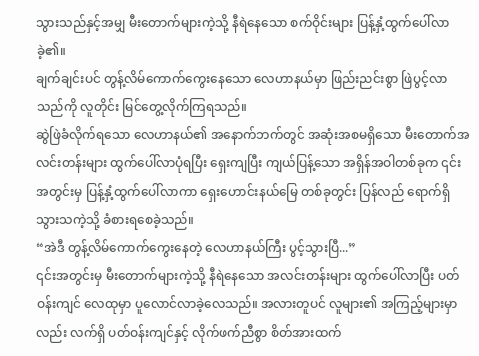သွားသည်နှင့်အမျှ မီးတောက်များကဲ့သို့ နီရဲနေသော စက်ဝိုင်းများ ပြန့်နှံ့ထွက်ပေါ်လာခဲ့၏။
ချက်ချင်းပင် တွန့်လိမ်ကောက်ကွေးနေသော လေဟာနယ်မှာ ဖြည်းညင်းစွာ ဖြဲပွင့်လာသည်ကို လူတိုင်း မြင်တွေ့လိုက်ကြရသည်။
ဆွဲဖြဲခံလိုက်ရသော လေဟာနယ်၏ အနောက်ဘက်တွင် အဆုံးအစမရှိသော မီးတောက်အလင်းတန်းများ ထွက်ပေါ်လာပုံရပြီး ရှေးကျပြီး ကျယ်ပြန့်သော အရှိန်အဝါတစ်ခုက ၎င်းအတွင်းမှ ပြန့်နှံ့ထွက်ပေါ်လာကာ ရှေးဟောင်းနယ်မြေ တစ်ခုတွင်း ပြန်လည် ရောက်ရှိသွားသကဲ့သို့ ခံစားရစေခဲ့သည်။
“အဲဒီ တွန့်လိမ်ကောက်ကွေးနေတဲ့ လေဟာနယ်ကြီး ပွင့်သွားပြီ...”
၎င်းအတွင်းမှ မီးတောက်များကဲ့သို့ နီရဲနေသော အလင်းတန်းများ ထွက်ပေါ်လာပြီး ပတ်ဝန်းကျင် လေထုမှာ ပူလောင်လာခဲ့လေသည်။ အလားတူပင် လူများ၏ အကြည့်များမှာလည်း လက်ရှိ ပတ်ဝန်းကျင်နှင့် လိုက်ဖက်ညီစွာ စိတ်အားထက်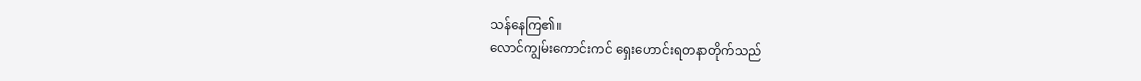သန်နေကြ၏။
လောင်ကျွမ်းကောင်းကင် ရှေးဟောင်းရတနာတိုက်သည်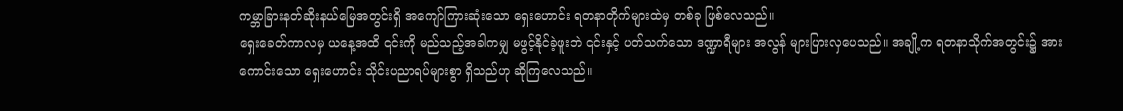ကမ္ဘာခြားနတ်ဆိုးနယ်မြေအတွင်းရှိ အကျော်ကြားဆုံးသော ရှေးဟောင်း ရတနာတိုက်များထဲမှ တစ်ခု ဖြစ်လေသည်။
ရှေးခေတ်ကာလမှ ယနေ့အထိ ၎င်းကို မည်သည့်အခါကမျှ မဖွင့်နိုင်ခဲ့ဖူးဘဲ ၎င်းနှင့် ပတ်သက်သော ဒဏ္ဍာရီများ အလွန် များပြားလှပေသည်။ အချို့က ရတနာသိုက်အတွင်း၌ အားကောင်းသော ရှေးဟောင်း သိုင်းပညာရပ်များစွာ ရှိသည်ဟု ဆိုကြလေသည်။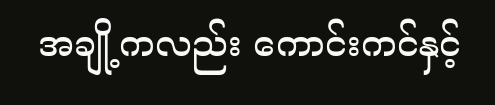အချို့ကလည်း ကောင်းကင်နှင့်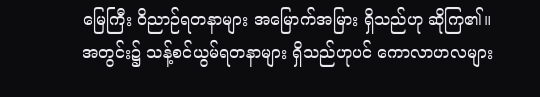မြေကြီး ဝိညာဉ်ရတနာများ အမြောက်အမြား ရှိသည်ဟု ဆိုကြ၏။
အတွင်း၌ သန့်စင်ယွမ်ရတနာများ ရှိသည်ဟုပင် ကောလာဟလများ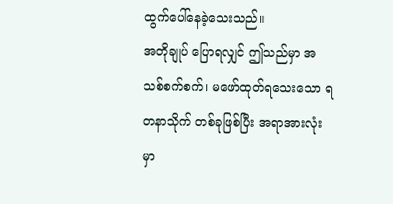ထွက်ပေါ်နေခဲ့သေးသည်။
အတိုချုပ် ပြောရလျှင် ဤသည်မှာ အသစ်စက်စက်၊ မဖော်ထုတ်ရသေးသော ရတနာသိုက် တစ်ခုဖြစ်ပြီး အရာအားလုံးမှာ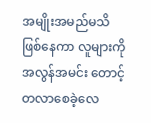အမျိုးအမည်မသိ ဖြစ်နေကာ လူများကို အလွန်အမင်း တောင့်တလာစေခဲ့လေ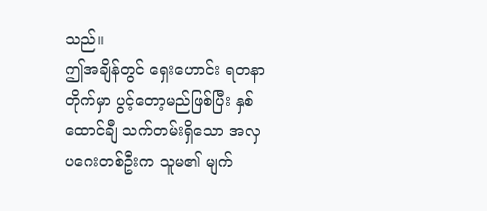သည်။
ဤအချိန်တွင် ရှေးဟောင်း ရတနာတိုက်မှာ ပွင့်တော့မည်ဖြစ်ပြီး နှစ်ထောင်ချီ သက်တမ်းရှိသော အလှပဂေးတစ်ဦးက သူမ၏ မျက်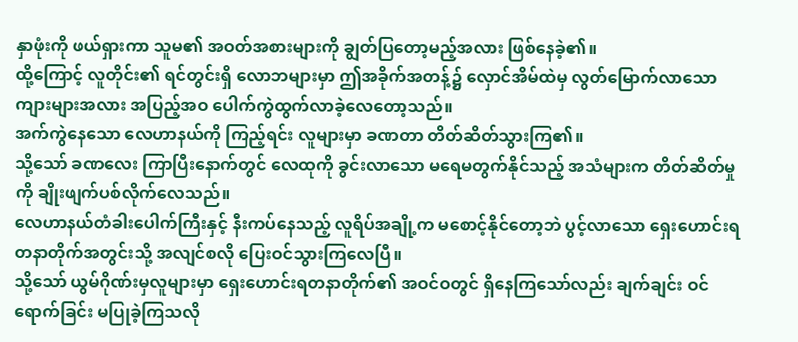နှာဖုံးကို ဖယ်ရှားကာ သူမ၏ အဝတ်အစားများကို ချွတ်ပြတော့မည့်အလား ဖြစ်နေခဲ့၏။
ထို့ကြောင့် လူတိုင်း၏ ရင်တွင်းရှိ လောဘများမှာ ဤအခိုက်အတန့်၌ လှောင်အိမ်ထဲမှ လွတ်မြောက်လာသော ကျားများအလား အပြည့်အဝ ပေါက်ကွဲထွက်လာခဲ့လေတော့သည်။
အက်ကွဲနေသော လေဟာနယ်ကို ကြည့်ရင်း လူများမှာ ခဏတာ တိတ်ဆိတ်သွားကြ၏။
သို့သော် ခဏလေး ကြာပြီးနောက်တွင် လေထုကို ခွင်းလာသော မရေမတွက်နိုင်သည့် အသံများက တိတ်ဆိတ်မှုကို ချိုးဖျက်ပစ်လိုက်လေသည်။
လေဟာနယ်တံခါးပေါက်ကြီးနှင့် နီးကပ်နေသည့် လူရိပ်အချို့က မစောင့်နိုင်တော့ဘဲ ပွင့်လာသော ရှေးဟောင်းရတနာတိုက်အတွင်းသို့ အလျင်စလို ပြေးဝင်သွားကြလေပြီ။
သို့သော် ယွမ်ဂိုဏ်းမှလူများမှာ ရှေးဟောင်းရတနာတိုက်၏ အဝင်ဝတွင် ရှိနေကြသော်လည်း ချက်ချင်း ဝင်ရောက်ခြင်း မပြုခဲ့ကြသလို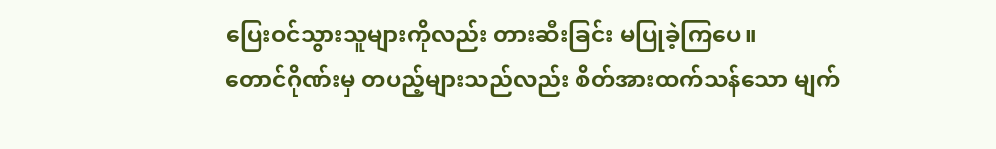ပြေးဝင်သွားသူများကိုလည်း တားဆီးခြင်း မပြုခဲ့ကြပေ။
တောင်ဂိုဏ်းမှ တပည့်များသည်လည်း စိတ်အားထက်သန်သော မျက်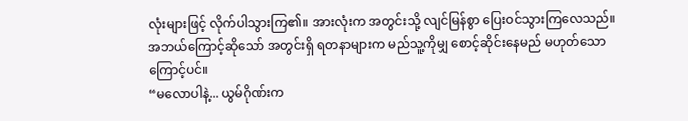လုံးများဖြင့် လိုက်ပါသွားကြ၏။ အားလုံးက အတွင်းသို့ လျင်မြန်စွာ ပြေးဝင်သွားကြလေသည်။ အဘယ်ကြောင့်ဆိုသော် အတွင်းရှိ ရတနာများက မည်သူ့ကိုမျှ စောင့်ဆိုင်းနေမည် မဟုတ်သောကြောင့်ပင်။
“မလောပါနဲ့... ယွမ်ဂိုဏ်းက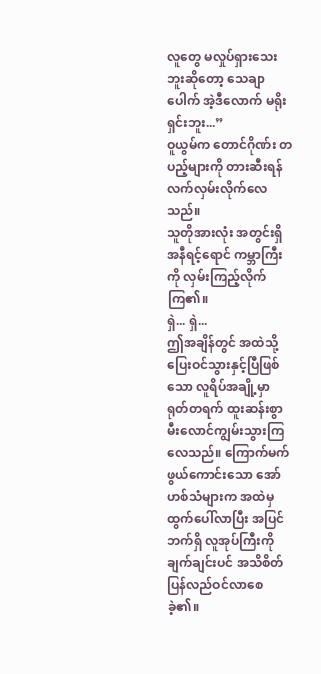လူတွေ မလှုပ်ရှားသေးဘူးဆိုတော့ သေချာပေါက် အဲ့ဒီလောက် မရိုးရှင်းဘူး...”
ဝူယွမ်က တောင်ဂိုဏ်း တပည့်များကို တားဆီးရန် လက်လှမ်းလိုက်လေသည်။
သူတိုအားလုံး အတွင်းရှိ အနီရင့်ရောင် ကမ္ဘာကြီးကို လှမ်းကြည့်လိုက်ကြ၏။
ရှဲ... ရှဲ...
ဤအချိန်တွင် အထဲသို့ ပြေးဝင်သွားနှင့်ပြီဖြစ်သော လူရိပ်အချို့မှာ ရုတ်တရက် ထူးဆန်းစွာ မီးလောင်ကျွမ်းသွားကြလေသည်။ ကြောက်မက်ဖွယ်ကောင်းသော အော်ဟစ်သံများက အထဲမှ ထွက်ပေါ်လာပြီး အပြင်ဘက်ရှိ လူအုပ်ကြီးကို ချက်ချင်းပင် အသိစိတ် ပြန်လည်ဝင်လာစေခဲ့၏။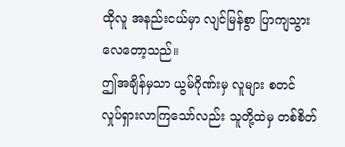ထိုလူ အနည်းငယ်မှာ လျင်မြန်စွာ ပြာကျသွားလေတော့သည်။
ဤအချိန်မှသာ ယွမ်ဂိုဏ်းမှ လူများ စတင် လှုပ်ရှားလာကြသော်လည်း သူတို့ထဲမှ တစ်စိတ်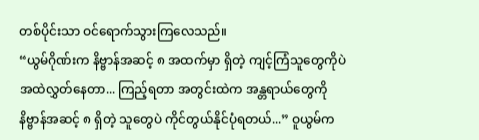တစ်ပိုင်းသာ ဝင်ရောက်သွားကြလေသည်။
“ယွမ်ဂိုဏ်းက နိဗ္ဗာန်အဆင့် ၈ အထက်မှာ ရှိတဲ့ ကျင့်ကြံသူတွေကိုပဲ အထဲလွှတ်နေတာ... ကြည့်ရတာ အတွင်းထဲက အန္တရာယ်တွေကို နိဗ္ဗာန်အဆင့် ၈ ရှိတဲ့ သူတွေပဲ ကိုင်တွယ်နိုင်ပုံရတယ်...” ဝူယွမ်က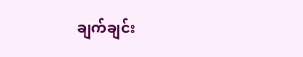ချက်ချင်း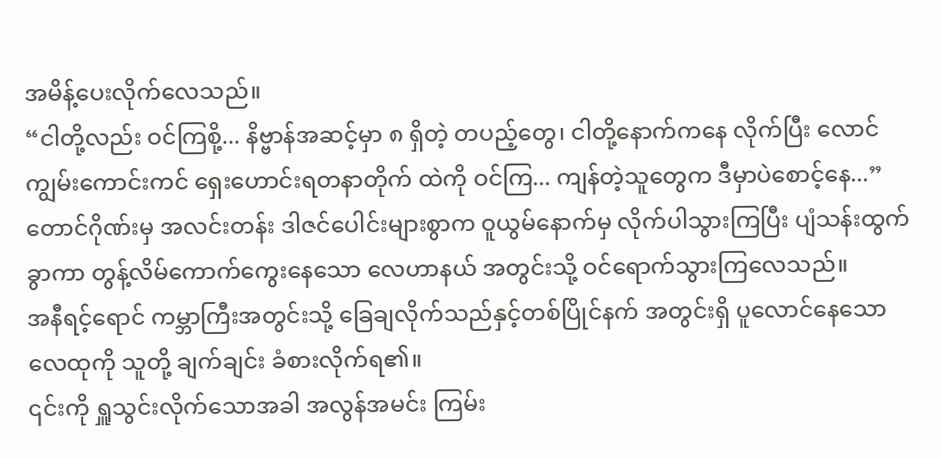အမိန့်ပေးလိုက်လေသည်။
“ငါတို့လည်း ဝင်ကြစို့... နိဗ္ဗာန်အဆင့်မှာ ၈ ရှိတဲ့ တပည့်တွေ၊ ငါတို့နောက်ကနေ လိုက်ပြီး လောင်ကျွမ်းကောင်းကင် ရှေးဟောင်းရတနာတိုက် ထဲကို ဝင်ကြ... ကျန်တဲ့သူတွေက ဒီမှာပဲစောင့်နေ...”
တောင်ဂိုဏ်းမှ အလင်းတန်း ဒါဇင်ပေါင်းများစွာက ဝူယွမ်နောက်မှ လိုက်ပါသွားကြပြီး ပျံသန်းထွက်ခွာကာ တွန့်လိမ်ကောက်ကွေးနေသော လေဟာနယ် အတွင်းသို့ ဝင်ရောက်သွားကြလေသည်။
အနီရင့်ရောင် ကမ္ဘာကြီးအတွင်းသို့ ခြေချလိုက်သည်နှင့်တစ်ပြိုင်နက် အတွင်းရှိ ပူလောင်နေသော လေထုကို သူတို့ ချက်ချင်း ခံစားလိုက်ရ၏။
၎င်းကို ရှူသွင်းလိုက်သောအခါ အလွန်အမင်း ကြမ်း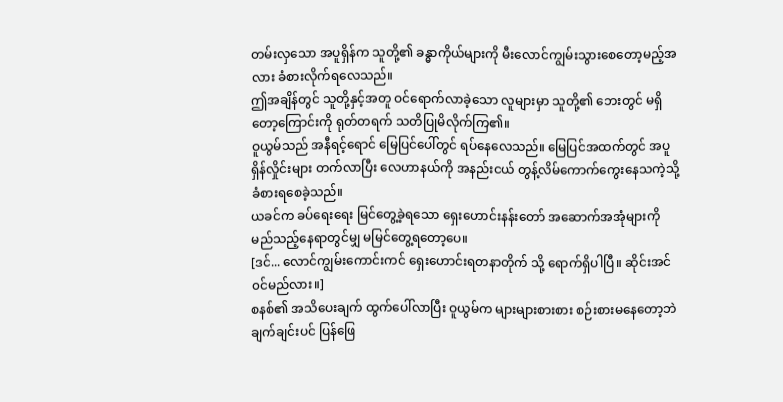တမ်းလှသော အပူရှိန်က သူတို့၏ ခန္ဓာကိုယ်များကို မီးလောင်ကျွမ်းသွားစေတော့မည့်အလား ခံစားလိုက်ရလေသည်။
ဤအချိန်တွင် သူတို့နှင့်အတူ ဝင်ရောက်လာခဲ့သော လူများမှာ သူတို့၏ ဘေးတွင် မရှိတော့ကြောင်းကို ရုတ်တရက် သတိပြုမိလိုက်ကြ၏။
ဝူယွမ်သည် အနီရင့်ရောင် မြေပြင်ပေါ်တွင် ရပ်နေလေသည်။ မြေပြင်အထက်တွင် အပူရှိန်လှိုင်းများ တက်လာပြီး လေဟာနယ်ကို အနည်းငယ် တွန့်လိမ်ကောက်ကွေးနေသကဲ့သို့ ခံစားရစေခဲ့သည်။
ယခင်က ခပ်ရေးရေး မြင်တွေ့ခဲ့ရသော ရှေးဟောင်းနန်းတော် အဆောက်အအုံများကို မည်သည့်နေရာတွင်မျှ မမြင်တွေ့ရတော့ပေ။
[ဒင်... လောင်ကျွမ်းကောင်းကင် ရှေးဟောင်းရတနာတိုက် သို့ ရောက်ရှိပါပြီ။ ဆိုင်းအင်၀င်မည်လား။]
စနစ်၏ အသိပေးချက် ထွက်ပေါ်လာပြီး ဝူယွမ်က များများစားစား စဉ်းစားမနေတော့ဘဲ ချက်ချင်းပင် ပြန်ဖြေ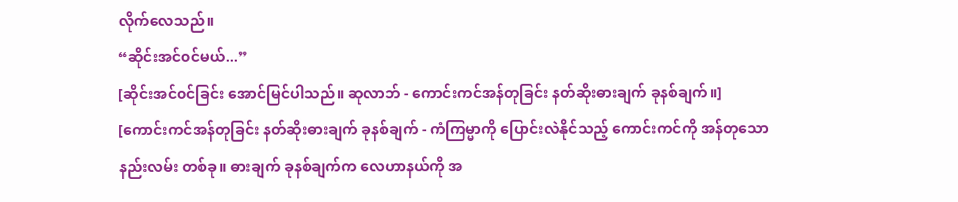လိုက်လေသည်။
“ဆိုင်းအင်၀င်မယ်...”
[ဆိုင်းအင်၀င်ခြင်း အောင်မြင်ပါသည်။ ဆုလာဘ် - ကောင်းကင်အန်တုခြင်း နတ်ဆိုးဓားချက် ခုနစ်ချက်။]
[ကောင်းကင်အန်တုခြင်း နတ်ဆိုးဓားချက် ခုနစ်ချက် - ကံကြမ္မာကို ပြောင်းလဲနိုင်သည့် ကောင်းကင်ကို အန်တုသော နည်းလမ်း တစ်ခု။ ဓားချက် ခုနစ်ချက်က လေဟာနယ်ကို အ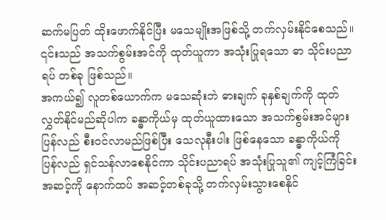ဆက်မပြတ် ထိုးဖောက်နိုင်ပြီး မသေမျိုးအဖြစ်သို့ တက်လှမ်းနိုင်စေသည်။ ၎င်းသည် အသက်စွမ်းအင်ကို ထုတ်ယူကာ အသုံးပြုရသော ဓာ သိုင်းပညာရပ် တစ်ခု ဖြစ်သည်။
အကယ်၍ လူတစ်ယောက်က မသေဆုံးဘဲ ဓားချက် ခုနှစ်ချက်ကို ထုတ်လွှတ်နိုင်မည်ဆိုပါက ခန္ဓာကိုယ်မှ ထုတ်ယူထားသော အသက်စွမ်းအင်များ ပြန်လည် စီးဝင်လာမည်ဖြစ်ပြီး သေလုနီးပါး ဖြစ်နေသော ခန္ဓာကိုယ်ကို ပြန်လည် ရှင်သန်လာစေနိုင်ကာ သိုင်းပညာရပ် အသုံးပြုသူ၏ ကျင့်ကြံခြင်း အဆင့်ကို နောက်ထပ် အဆင့်တစ်ခုသို့ တက်လှမ်းသွားစေနိုင်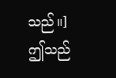သည်။]
ဤသည်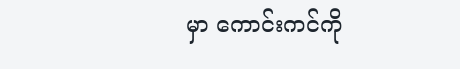မှာ ကောင်းကင်ကို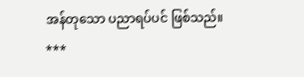အန်တုသော ပညာရပ်ပင် ဖြစ်သည်။
***